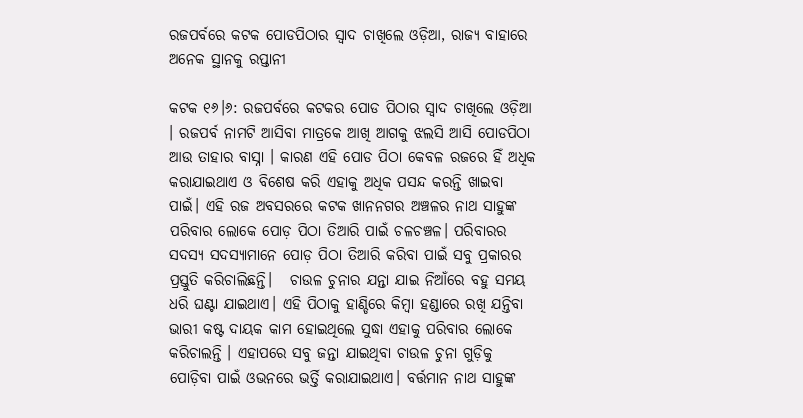ରଜପର୍ବରେ କଟକ ପୋଡପିଠାର ସ୍ଵାଦ ଚାଖିଲେ ଓଡ଼ିଆ, ରାଜ୍ୟ ବାହାରେ ଅନେକ ସ୍ଥାନକୁ ରପ୍ତାନୀ

କଟକ ୧୬।୬: ରଜପର୍ବରେ କଟକର ପୋଡ ପିଠାର ସ୍ଵାଦ ଚାଖିଲେ ଓଡ଼ିଆ । ରଜପର୍ବ ନାମଟି ଆସିବା ମାତ୍ରକେ ଆଖି ଆଗକୁ ଝଲସି ଆସି ପୋଡପିଠା ଆଉ ତାହାର ବାସ୍ନା । କାରଣ ଏହି ପୋଡ ପିଠା କେବଳ ରଜରେ ହିଁ ଅଧିକ କରାଯାଇଥାଏ ଓ ବିଶେଷ କରି ଏହାକୁ ଅଧିକ ପସନ୍ଦ କରନ୍ତି ଖାଇବା ପାଇଁ। ଏହି ରଜ ଅବସରରେ କଟକ ଖାନନଗର ଅଞ୍ଚଳର ନାଥ ସାହୁଙ୍କ ପରିବାର ଲୋକେ ପୋଡ଼ ପିଠା ତିଆରି ପାଇଁ ଚଳଚଞ୍ଚଳ। ପରିବାରର ସଦସ୍ୟ ସଦସ୍ୟାମାନେ ପୋଡ଼ ପିଠା ତିଆରି କରିବା ପାଇଁ ସବୁ ପ୍ରକାରର ପ୍ରସ୍ତୁତି କରିଚାଲିଛନ୍ତି।   ଚାଉଳ ଚୁନାର ଯନ୍ତା ଯାଇ ନିଆଁରେ ବହୁ ସମୟ ଧରି ଘଣ୍ଟା ଯାଇଥାଏ। ଏହି ପିଠାକୁ ହାଣ୍ଡିରେ କିମ୍ବା ହଣ୍ଡାରେ ରଖି ଯନ୍ତିବା ଭାରୀ କଷ୍ଟ ଦାୟକ କାମ ହୋଇଥିଲେ ସୁଦ୍ଧା ଏହାକୁ ପରିବାର ଲୋକେ କରିଚାଲନ୍ତି । ଏହାପରେ ସବୁ ଜନ୍ତା ଯାଇଥିବା ଚାଉଳ ଚୁନା ଗୁଡ଼ିକୁ ପୋଡ଼ିବା ପାଇଁ ଓଭନରେ ଭର୍ତ୍ତି କରାଯାଇଥାଏ। ବର୍ତ୍ତମାନ ନାଥ ସାହୁଙ୍କ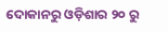ଦୋକାନରୁ ଓଡ଼ିଶାର ୨୦ ରୁ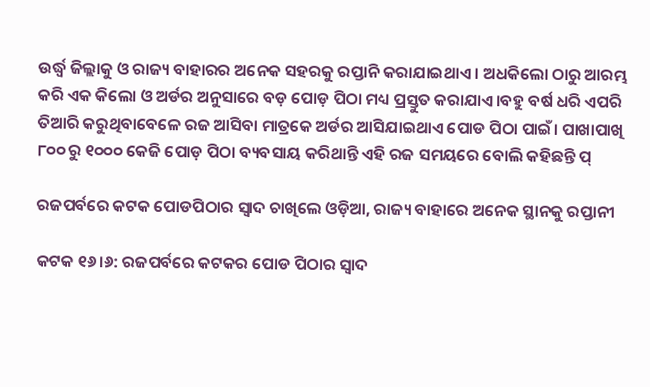ଉର୍ଦ୍ଧ୍ବ ଜିଲ୍ଲାକୁ ଓ ରାଜ୍ୟ ବାହାରର ଅନେକ ସହରକୁ ରପ୍ତାନି କରାଯାଇଥାଏ । ଅଧକିଲୋ ଠାରୁ ଆରମ୍ଭ କରି ଏକ କିଲୋ ଓ ଅର୍ଡର ଅନୁସାରେ ବଡ଼ ପୋଡ଼ ପିଠା ମଧ୍ୟ ପ୍ରସ୍ତୁତ କରାଯାଏ।ବହୁ ବର୍ଷ ଧରି ଏପରି ତିଆରି କରୁଥିବାବେଳେ ରଜ ଆସିବା ମାତ୍ରକେ ଅର୍ଡର ଆସିଯାଇଥାଏ ପୋଡ ପିଠା ପାଇଁ। ପାଖାପାଖି ୮୦୦ ରୁ ୧୦୦୦ କେଜି ପୋଡ଼ ପିଠା ବ୍ୟବସାୟ କରିଥାନ୍ତି ଏହି ରଜ ସମୟରେ ବୋଲି କହିଛନ୍ତି ପ୍

ରଜପର୍ବରେ କଟକ ପୋଡପିଠାର ସ୍ଵାଦ ଚାଖିଲେ ଓଡ଼ିଆ, ରାଜ୍ୟ ବାହାରେ ଅନେକ ସ୍ଥାନକୁ ରପ୍ତାନୀ

କଟକ ୧୬।୬: ରଜପର୍ବରେ କଟକର ପୋଡ ପିଠାର ସ୍ଵାଦ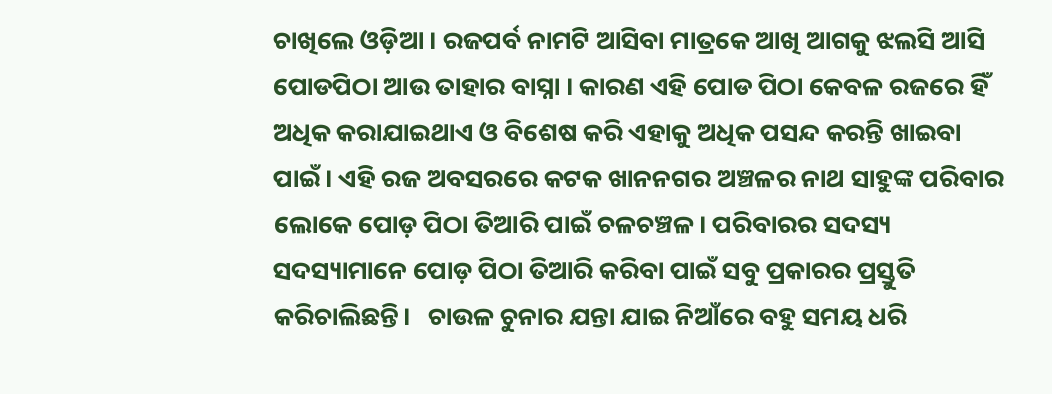ଚାଖିଲେ ଓଡ଼ିଆ । ରଜପର୍ବ ନାମଟି ଆସିବା ମାତ୍ରକେ ଆଖି ଆଗକୁ ଝଲସି ଆସି ପୋଡପିଠା ଆଉ ତାହାର ବାସ୍ନା । କାରଣ ଏହି ପୋଡ ପିଠା କେବଳ ରଜରେ ହିଁ ଅଧିକ କରାଯାଇଥାଏ ଓ ବିଶେଷ କରି ଏହାକୁ ଅଧିକ ପସନ୍ଦ କରନ୍ତି ଖାଇବା ପାଇଁ। ଏହି ରଜ ଅବସରରେ କଟକ ଖାନନଗର ଅଞ୍ଚଳର ନାଥ ସାହୁଙ୍କ ପରିବାର ଲୋକେ ପୋଡ଼ ପିଠା ତିଆରି ପାଇଁ ଚଳଚଞ୍ଚଳ। ପରିବାରର ସଦସ୍ୟ ସଦସ୍ୟାମାନେ ପୋଡ଼ ପିଠା ତିଆରି କରିବା ପାଇଁ ସବୁ ପ୍ରକାରର ପ୍ରସ୍ତୁତି କରିଚାଲିଛନ୍ତି।   ଚାଉଳ ଚୁନାର ଯନ୍ତା ଯାଇ ନିଆଁରେ ବହୁ ସମୟ ଧରି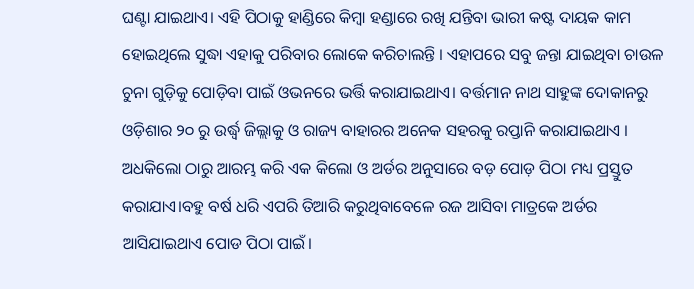ଘଣ୍ଟା ଯାଇଥାଏ। ଏହି ପିଠାକୁ ହାଣ୍ଡିରେ କିମ୍ବା ହଣ୍ଡାରେ ରଖି ଯନ୍ତିବା ଭାରୀ କଷ୍ଟ ଦାୟକ କାମ ହୋଇଥିଲେ ସୁଦ୍ଧା ଏହାକୁ ପରିବାର ଲୋକେ କରିଚାଲନ୍ତି । ଏହାପରେ ସବୁ ଜନ୍ତା ଯାଇଥିବା ଚାଉଳ ଚୁନା ଗୁଡ଼ିକୁ ପୋଡ଼ିବା ପାଇଁ ଓଭନରେ ଭର୍ତ୍ତି କରାଯାଇଥାଏ। ବର୍ତ୍ତମାନ ନାଥ ସାହୁଙ୍କ ଦୋକାନରୁ ଓଡ଼ିଶାର ୨୦ ରୁ ଉର୍ଦ୍ଧ୍ବ ଜିଲ୍ଲାକୁ ଓ ରାଜ୍ୟ ବାହାରର ଅନେକ ସହରକୁ ରପ୍ତାନି କରାଯାଇଥାଏ । ଅଧକିଲୋ ଠାରୁ ଆରମ୍ଭ କରି ଏକ କିଲୋ ଓ ଅର୍ଡର ଅନୁସାରେ ବଡ଼ ପୋଡ଼ ପିଠା ମଧ୍ୟ ପ୍ରସ୍ତୁତ କରାଯାଏ।ବହୁ ବର୍ଷ ଧରି ଏପରି ତିଆରି କରୁଥିବାବେଳେ ରଜ ଆସିବା ମାତ୍ରକେ ଅର୍ଡର ଆସିଯାଇଥାଏ ପୋଡ ପିଠା ପାଇଁ।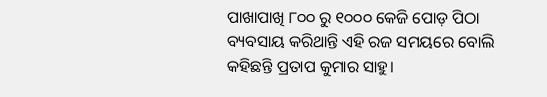ପାଖାପାଖି ୮୦୦ ରୁ ୧୦୦୦ କେଜି ପୋଡ଼ ପିଠା ବ୍ୟବସାୟ କରିଥାନ୍ତି ଏହି ରଜ ସମୟରେ ବୋଲି କହିଛନ୍ତି ପ୍ରତାପ କୁମାର ସାହୁ।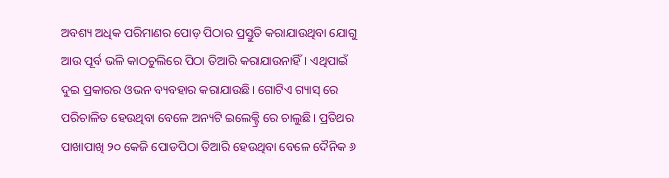ଅବଶ୍ୟ ଅଧିକ ପରିମାଣର ପୋଡ଼ ପିଠାର ପ୍ରସ୍ତୁତି କରାଯାଉଥିବା ଯୋଗୁ ଆଉ ପୂର୍ବ ଭଳି କାଠଚୁଲିରେ ପିଠା ତିଆରି କରାଯାଉନାହିଁ। ଏଥିପାଇଁ ଦୁଇ ପ୍ରକାରର ଓଭନ ବ୍ୟବହାର କରାଯାଉଛି। ଗୋଟିଏ ଗ୍ୟାସ୍ ରେ ପରିଚାଳିତ ହେଉଥିବା ବେଳେ ଅନ୍ୟଟି ଇଲେକ୍ଟ୍ରି ରେ ଚାଲୁଛି। ପ୍ରତିଥର ପାଖାପାଖି ୨୦ କେଜି ପୋଡପିଠା ତିଆରି ହେଉଥିବା ବେଳେ ଦୈନିକ ୬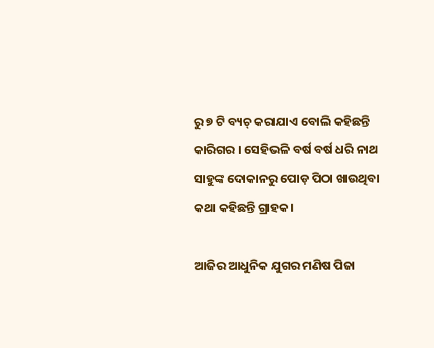ରୁ ୭ ଟି ବ୍ୟଚ୍ କରାଯାଏ ବୋଲି କହିଛନ୍ତି କାରିଗର । ସେହିଭଳି ବର୍ଷ ବର୍ଷ ଧରି ନାଥ ସାହୁଙ୍କ ଦୋକାନରୁ ପୋଡ଼ ପିଠା ଖାଉଥିବା କଥା କହିଛନ୍ତି ଗ୍ରାହକ।

ଆଜିର ଆଧୁନିକ ଯୁଗର ମଣିଷ ପିଜା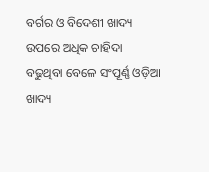ବର୍ଗର ଓ ବିଦେଶୀ ଖାଦ୍ୟ ଉପରେ ଅଧିକ ଚାହିଦା ବଢୁଥିବା ବେଳେ ସଂପୂର୍ଣ୍ଣ ଓଡ଼ିଆ ଖାଦ୍ୟ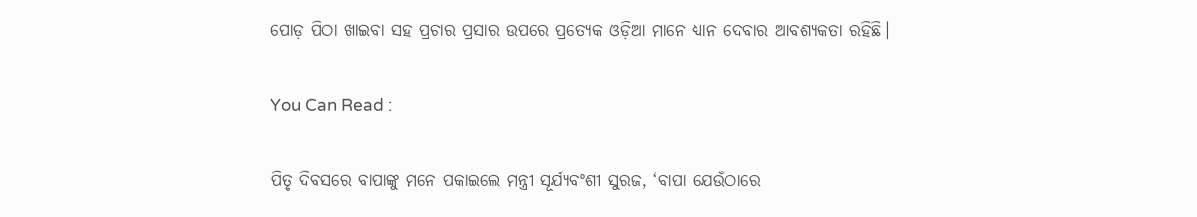ପୋଡ଼ ପିଠା ଖାଇବା ସହ ପ୍ରଚାର ପ୍ରସାର ଉପରେ ପ୍ରତ୍ୟେକ ଓଡ଼ିଆ ମାନେ ଧ୍ୟାନ ଦେବାର ଆବଶ୍ୟକତା ରହିଛି।

You Can Read :

ପିତୃ ଦିବସରେ ବାପାଙ୍କୁ ମନେ ପକାଇଲେ ମନ୍ତ୍ରୀ ସୂର୍ଯ୍ୟବଂଶୀ ସୁରଜ, ‘ବାପା ଯେଉଁଠାରେ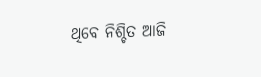ଥିବେ ନିଶ୍ଚିତ ଆଜି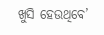ଖୁସି ହେଉଥିବେ’